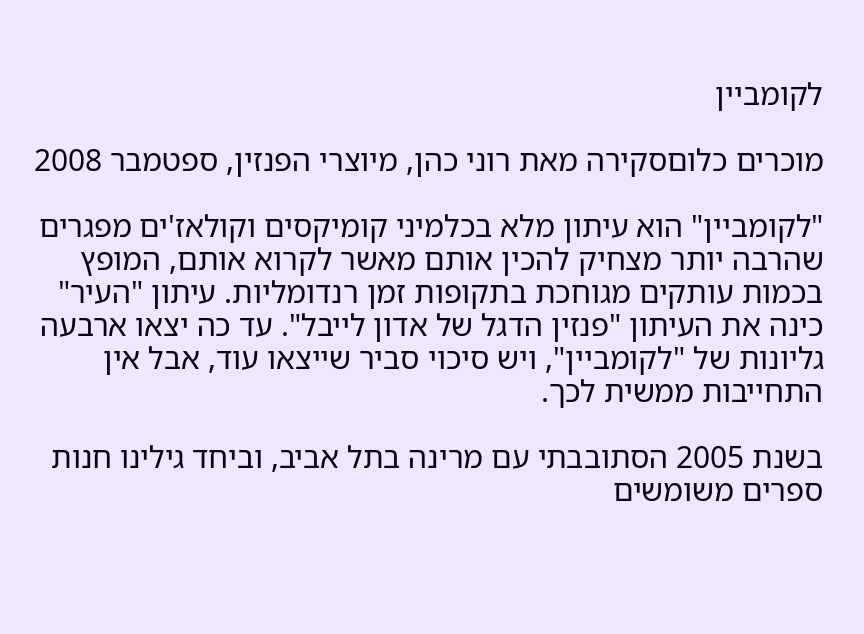לקומביין

מוכרים כלוםסקירה מאת רוני כהן, מיוצרי הפנזין, ספטמבר 2008

"לקומביין" הוא עיתון מלא בכלמיני קומיקסים וקולאז'ים מפגרים שהרבה יותר מצחיק להכין אותם מאשר לקרוא אותם, המופץ בכמות עותקים מגוחכת בתקופות זמן רנדומליות. עיתון "העיר" כינה את העיתון "פנזין הדגל של אדון לייבל". עד כה יצאו ארבעה גליונות של "לקומביין", ויש סיכוי סביר שייצאו עוד, אבל אין התחייבות ממשית לכך.

בשנת 2005 הסתובבתי עם מרינה בתל אביב, וביחד גילינו חנות ספרים משומשים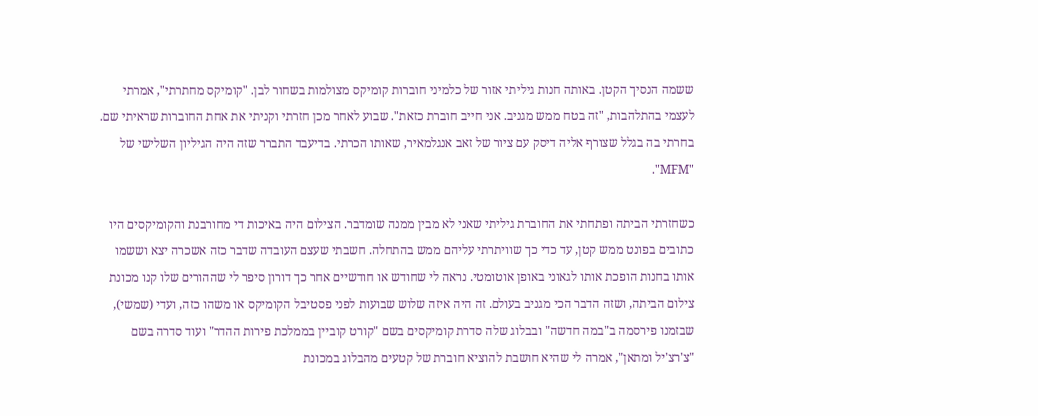ששמה הנסיך הקטן. באותה חנות גיליתי אזור של כלמיני חוברות קומיקס מצולמות בשחור לבן. "קומיקס מחתרתי", אמרתי לעצמי בהתלהבות, "זה בטח ממש מגניב. אני חייב חוברת כזאת". שבוע לאחר מכן חזרתי וקניתי את אחת החוברות שראיתי שם. בחרתי בה בגלל שצורף אליה דיסק עם ציור של זאב אנגלמאיר, שאותו הכרתי. בדיעבד התברר שזה היה הגיליון השלישי של "MFM".

כשחזרתי הביתה ופתחתי את החוברת גיליתי שאני לא מבין ממנה שומדבר. הצילום היה באיכות די מחורבנת והקומיקסים היו כתובים בפונט ממש קטן, עד כדי כך שוויתרתי עליהם ממש בהתחלה. חשבתי שעצם העובדה שדבר כזה אשכרה יצא וששמו אותו בחנות הופכת אותו לגאוני באופן אוטומטי. נראה לי שחודש או חודשיים אחר כך דורון סיפר לי שההורים שלו קנו מכונת צילום הביתה, ושזה הדבר הכי מגניב בעולם. זה היה איזה שלוש שבועות לפני פסטיבל הקומיקס או משהו כזה, ועדי (שמשי), שבזמנו פירסמה ב"במה חדשה" ובבלוג שלה סדרת קומיקסים בשם "קורט קוביין בממלכת פירות ההדר" ועוד סדרה בשם "צ'רצ'יל ומתאן", אמרה לי שהיא חושבת להוציא חוברת של קטעים מהבלוג במכונת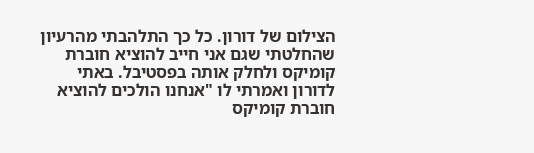הצילום של דורון. כל כך התלהבתי מהרעיון שהחלטתי שגם אני חייב להוציא חוברת קומיקס ולחלק אותה בפסטיבל. באתי לדורון ואמרתי לו "אנחנו הולכים להוציא חוברת קומיקס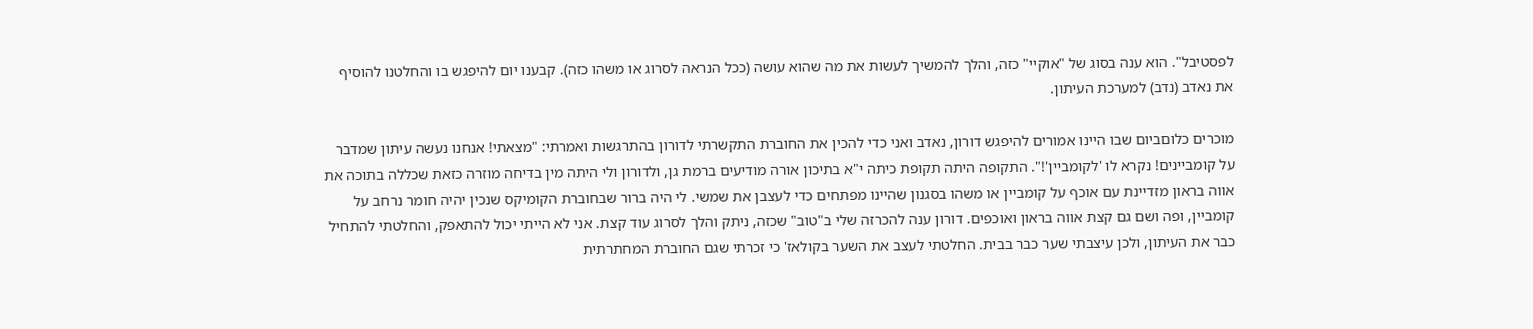לפסטיבל". הוא ענה בסוג של "אוקיי" כזה, והלך להמשיך לעשות את מה שהוא עושה (ככל הנראה לסרוג או משהו כזה). קבענו יום להיפגש בו והחלטנו להוסיף את נאדב (נדב) למערכת העיתון.

מוכרים כלוםביום שבו היינו אמורים להיפגש דורון, נאדב ואני כדי להכין את החוברת התקשרתי לדורון בהתרגשות ואמרתי: "מצאתי! אנחנו נעשה עיתון שמדבר על קומביינים! נקרא לו 'לקומביין'!". התקופה היתה תקופת כיתה י"א בתיכון אורה מודיעים ברמת גן, ולדורון ולי היתה מין בדיחה מוזרה כזאת שכללה בתוכה את אווה בראון מזדיינת עם אוכף על קומביין או משהו בסגנון שהיינו מפתחים כדי לעצבן את שמשי. לי היה ברור שבחוברת הקומיקס שנכין יהיה חומר נרחב על קומביין, ופה ושם גם קצת אווה בראון ואוכפים. דורון ענה להכרזה שלי ב"טוב" שכזה, ניתק והלך לסרוג עוד קצת. אני לא הייתי יכול להתאפק, והחלטתי להתחיל כבר את העיתון, ולכן עיצבתי שער כבר בבית. החלטתי לעצב את השער בקולאז' כי זכרתי שגם החוברת המחתרתית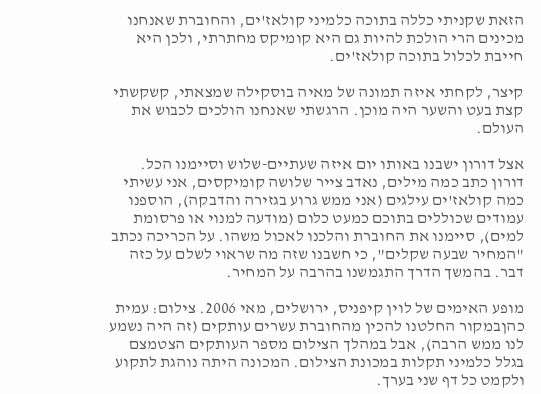הזאת שקניתי כללה בתוכה כלמיני קולאז'ים, והחוברת שאנחנו מכינים הרי הולכת להיות גם היא קומיקס מחתרתי, ולכן היא חייבת לכלול בתוכה קולאז'ים.

קיצר, לקחתי איזה תמונה של מאיה בוסקילה שמצאתי, קשקשתי קצת בעט והשער היה מוכן. הרגשתי שאנחנו הולכים לכבוש את העולם.

אצל דורון ישבנו באותו יום איזה שעתיים-שלוש וסיימנו הכל. דורון כתב כמה מילים, נאדב צייר שלושה קומיקסים, אני עשיתי כמה קולאז'ים עילגים (אני ממש גרוע בגזירה והדבקה), הוספנו עמודים שכוללים בתוכם כמעט כלום (מודעה למנוי או פרסומת למים), סיימנו את החוברת והלכנו לאכול משהו. על הכריכה נכתב "המחיר שבעה שקלים", כי חשבנו שזה מה שראוי לשלם על כזה דבר. בהמשך הדרך התגמשנו בהרבה על המחיר.

מופע האימים של לוין קיפניס, ירושלים, מאי 2006. צילום: עמית כהןבמקור החלטנו להכין מהחוברת עשרים עותקים (זה היה נשמע לנו ממש הרבה), אבל במהלך הצילום מספר העותקים הצטמצם בגלל כלמיני תקלות במכונת הצילום. המכונה היתה נוהגת לתקוע ולקמט כל דף שני בערך.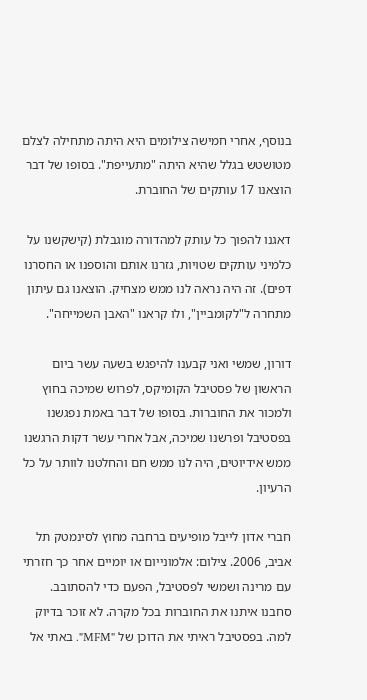בנוסף, אחרי חמישה צילומים היא היתה מתחילה לצלם מטושטש בגלל שהיא היתה "מתעייפת". בסופו של דבר הוצאנו 17 עותקים של החוברת.

דאגנו להפוך כל עותק למהדורה מוגבלת (קישקשנו על כלמיני עותקים שטויות, גזרנו אותם והוספנו או החסרנו דפים). זה היה נראה לנו ממש מצחיק. הוצאנו גם עיתון מתחרה ל"לקומביין", ולו קראנו "האבן השמייחה".

דורון, שמשי ואני קבענו להיפגש בשעה עשר ביום הראשון של פסטיבל הקומיקס, לפרוש שמיכה בחוץ ולמכור את החוברות. בסופו של דבר באמת נפגשנו בפסטיבל ופרשנו שמיכה, אבל אחרי עשר דקות הרגשנו ממש אידיוטים, היה לנו ממש חם והחלטנו לוותר על כל הרעיון.

חברי אדון לייבל מופיעים ברחבה מחוץ לסינמטק תל אביב, 2006. צילום: אלמונייום או יומיים אחר כך חזרתי עם מרינה ושמשי לפסטיבל, הפעם כדי להסתובב. סחבנו איתנו את החוברות בכל מקרה. לא זוכר בדיוק למה. בפסטיבל ראיתי את הדוכן של "MFM". באתי אל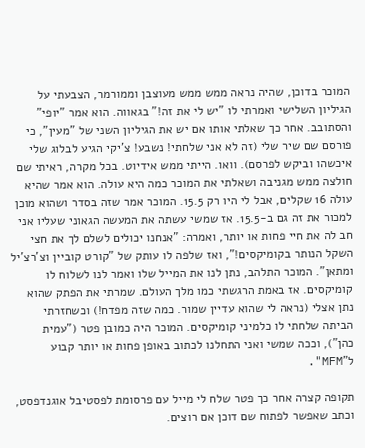המוכר בדוכן, שהיה נראה ממש ממש מעוצבן וממורמר, הצבעתי על הגיליון השלישי ואמרתי לו "יש לי את זה!" בגאווה. הוא אמר "יופי" והסתובב. אחר כך שאלתי אותו אם יש את הגיליון השני של "מעין", כי פורסם שם שיר שלי (זה לא אני שלחתי! נשבע! צ'יקי הגיע לבלוג שלי איכשהו וביקש לפרסם). וואו. הייתי ממש אידיוט. בכל מקרה, ראיתי שם חולצה ממש מגניבה ושאלתי את המוכר כמה היא עולה. הוא אמר שהיא עולה 16 שקלים, אבל לי היו רק 15.5. המוכר אמר שזה בסדר ושהוא מוכן למכור את זה גם ב-15.5. אז שמשי עשתה את המעשה הגאוני שעליו אני חב לה את חיי פחות או יותר, ואמרה: "אנחנו יכולים לשלם לך את חצי השקל הנותר בקומיקסים!", ואז שלפה לו עותק של "קורט קוביין וצ'רצ'יל ומתאן". המוכר התלהב, נתן לנו את המייל שלו ואמר לנו לשלוח לו קומיקסים. אז באמת הרגשתי כמו מלך העולם. שמרתי את הפתק שהוא נתן אצלי (נראה לי שהוא עדיין שמור. כמה שזה מפדח!) וכשחזרתי הביתה שלחתי לו כלמיני קומיקסים. המוכר היה כמובן פטר ("עמית כהן"), וככה שמשי ואני התחלנו לכתוב באופן פחות או יותר קבוע ל"MFM".

תקופה קצרה אחר כך פטר שלח לי מייל עם פרסומת לפסטיבל אוגנדפסט, וכתב שאפשר לפתוח שם דוכן אם רוצים.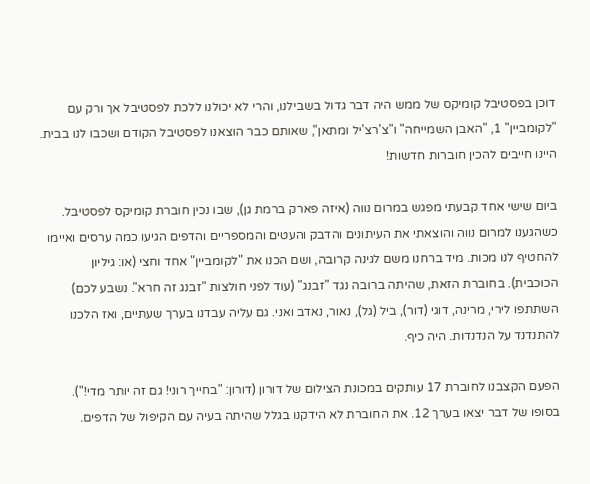דוכן בפסטיבל קומיקס של ממש היה דבר גדול בשבילנו, והרי לא יכולנו ללכת לפסטיבל אך ורק עם "לקומביין" 1, "האבן השמייחה" ו"צ'רצ'יל ומתאן", שאותם כבר הוצאנו לפסטיבל הקודם ושכבו לנו בבית. היינו חייבים להכין חוברות חדשות!

ביום שישי אחד קבעתי מפגש במרום נווה (איזה פארק ברמת גן), שבו נכין חוברת קומיקס לפסטיבל. כשהגענו למרום נווה והוצאתי את העיתונים והדבק והעטים והמספריים והדפים הגיעו כמה ערסים ואיימו להחטיף לנו מכות. מיד ברחנו משם לגינה קרובה, ושם הכנו את "לקומביין" אחד וחצי (או: גיליון הכוכבית). בחוברת הזאת, שהיתה ברובה נגד "זבנג" (עוד לפני חולצות "זבנג זה חרא". נשבע לכם) השתתפו לירי, מרינה, דוגי (דור), ביל (גל), נאור, נאדב ואני. גם עליה עבדנו בערך שעתיים, ואז הלכנו להתנדנד על הנדנדות. היה כיף.

הפעם הקצבנו לחוברת 17 עותקים במכונת הצילום של דורון (דורון: "בחייך רוני! גם זה יותר מדי!"). בסופו של דבר יצאו בערך 12. את החוברת לא הידקנו בגלל שהיתה בעיה עם הקיפול של הדפים.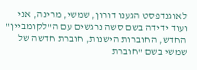לאוגנדפסט הגענו דורון, שמשי, מרינה, אני ועוד ידידה בשם סשה נרגשים עם ה"לקומביין" החדש, החוברות הישנות, חוברת חדשה של שמשי בשם "חוברת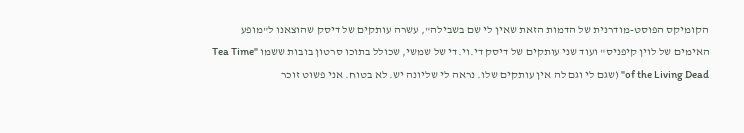הקומיקס הפוסט-מודרנית של הדמות הזאת שאין לי שם בשבילה", עשרה עותקים של דיסק שהוצאנו ל"מופע האימים של לוין קיפניס" ועוד שני עותקים של דיסק די.וי.די של שמשי, שכולל בתוכו סרטון בובות ששמו "Tea Time of the Living Dead" (שגם לי וגם לה אין עותקים שלו. נראה לי שליונה יש. לא בטוח. אני פשוט זוכר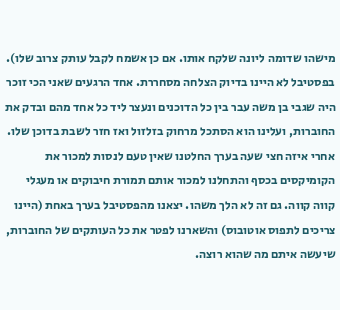מישהו שדומה ליונה שלקח אותו. אם כן אשמח לקבל עותק צרוב שלו). בפסטיבל לא היינו בדיוק הצלחה מסחררת. אחד הרגעים שאני הכי זוכר היה שגבי בן משה עבר בין כל הדוכנים ונעצר ליד כל אחד מהם ובדק את החוברות, ועלינו הוא הסתכל מרחוק בזלזול ואז חזר לשבת בדוכן שלו. אחרי איזה חצי שעה בערך החלטנו שאין טעם לנסות למכור את הקומיקסים בכסף והתחלנו למכור אותם תמורת חיבוקים או מעגלי קווה קווה. גם זה לא הלך משהו. יצאנו מהפסטיבל בערך באחת (היינו צריכים לתפוס אוטובוס) והשארנו לפטר את כל העותקים של החוברות, שיעשה איתם מה שהוא רוצה.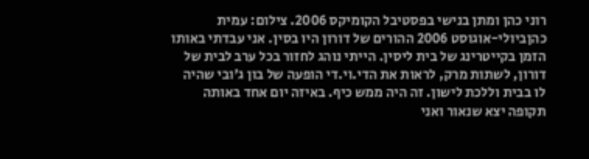רוני כהן ומתן בנישי בפסטיבל הקומיקס 2006. צילום: עמית כהןביולי-אוגוסט 2006 ההורים של דורון היו בסין. אני עבדתי באותו הזמן בקייטרינג של בית ליסין. הייתי נוהג לחזור בכל ערב לבית של דורון, לשתות מרק, לראות את הדי.וי.די הופעה של בון ג'ובי שהיה לו בבית וללכת לישון. זה היה ממש כיף. באיזה יום אחד באותה תקופה יצא שנאור ואני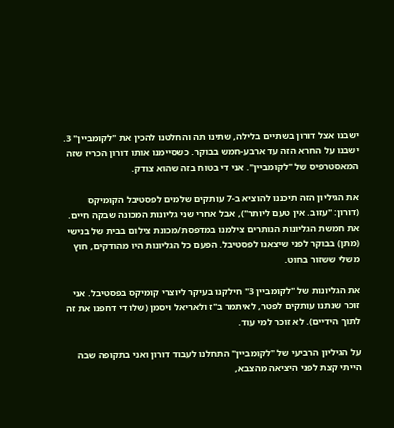ישבנו אצל דורון בשתיים בלילה, שתינו תה והחלטנו להכין את "לקומביין" 3. ישבנו על החרא הזה עד ארבע-חמש בבוקר. כשסיימנו אותו דורון הכריז שזה המאסטרפיס של "לקומביין". אני די בטוח בזה שהוא צודק.

את הגיליון הזה תיכננו להוציא ב-7 עותקים שלמים לפסטיבל הקומיקס (דורון: "עזוב. אין טעם ליותר"), אבל אחרי שני גליונות המכונה שבקה חיים. את חמשת הגליונות הנותרים צילמנו במדפסת/מכונת צילום בבית של בנישי (מתן) בבוקר לפני שיצאנו לפסטיבל. הפעם כל הגליונות היו מהודקים, חוץ משלי ששזור בחוט.

את הגליונות של "לקומביין 3" חילקנו בעיקר ליוצרי קומיקס בפסטיבל. אני זוכר שנתנו עותקים לפטר, לאיתמר ב"ז ולאריאל ויסמן (שלו די דחפנו את זה לתוך הידיים). לא זוכר למי עוד.

על הגיליון הרביעי של "לקומביין" התחלנו לעבוד דורון ואני בתקופה שבה הייתי קצת לפני היציאה מהצבא,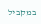במקביל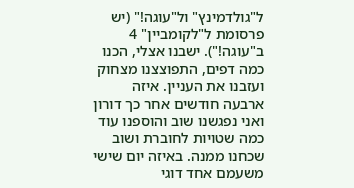ל"גולדמינץ" ול"עוגה!" (יש פרסומת ל"לקומביין" 4 ב"עוגה!"). ישבנו אצלי, הכנו כמה דפים, התפוצצנו מצחוק ועזבנו את העניין. איזה ארבעה חודשים אחר כך דורון ואני נפגשנו שוב והוספנו עוד כמה שטויות לחוברת ושוב שכחנו ממנה. באיזה יום שישי משעמם אחד דוגי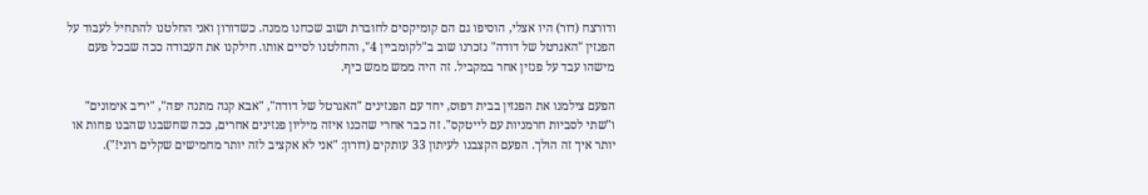ודורצח (דור) היו אצלי, הוסיפו גם הם קומיקסים לחוברת ושוב שכחנו ממנה. כשדורון ואני החלטנו להתחיל לעבוד על הפנזין "האגרטל של דודה" נזכרנו שוב ב"לקומביין 4", והחלטנו לסיים אותו. חילקנו את העבודה ככה שבכל פעם מישהו עבד על פנזין אחר במקביל. זה היה ממש ממש כיף.

הפעם צילמנו את הפנזין בבית דפוס, יחד עם הפנזינים "האגרטל של דודה", "אבא קנה מתנה יפה", "יריב אימונים" ו"שתי לסביות חרמניות עם לייטקס". זה כבר אחרי שהכנו איזה מיליון פנזינים אחרים, ככה שחשבנו שהבנו פחות או יותר איך זה הולך. הפעם הקצבנו לעיתון 33 עותקים (דורון: "אני לא אקציב לזה יותר מחמישים שקלים רוני!").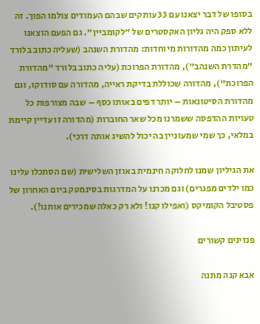בסופו של דבר יצאנו עם 33 עותקים שבהם העמודים צולמו הפוך. זה ללא ספק היה גליון האקסטרים של "לקומביין". גם הפעם הוצאנו לעיתון כמה מהדורות מיוחדות: מהדורת השנהב (שעליה כתוב בלורד "מהדרת השנהב"), מהדורת הפרוכת (עליה כתוב בלורד "מהדורת הפרוכת"), מהדורה שכוללת בדיקת ראייה, מהדורה עם סודוקו, וגם מהדורת הסיטונאות – יותר דפים באותו כסף – שבה מצורפות כל טעויות ההדפסה ששמרנו מכל שאר החוברות (מהדורה זו עדיין קיימת במלאי, כך שמי שמעוניין בה יכול להשיג אותה דרכי).

את הגיליון שמנו לחלוקה חינמית באוזן השלישית (שם הסתכלו עלינו כמו ילדים מפגרים) וגם מכרנו על המדרגות בסינמטק ביום האחרון של פסטיבל הקומיקס (ואפילו קנו! ולא רק כאלה שמכירים אותנו!).

פנזינים קשורים

אבא קנה מתנה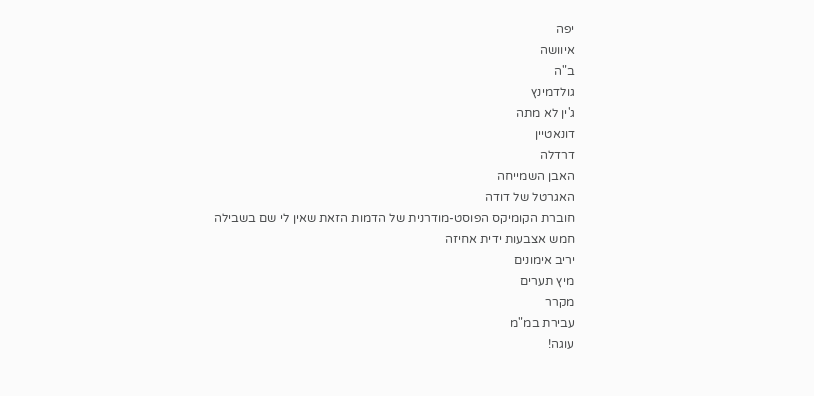יפה
איוושה
ב"ה
גולדמינץ
ג'ין לא מתה
דונאטיין
דרדלה
האבן השמייחה
האגרטל של דודה
חוברת הקומיקס הפוסט-מודרנית של הדמות הזאת שאין לי שם בשבילה
חמש אצבעות ידית אחיזה
יריב אימונים
מיץ תערים
מקרר
עבירת במ"מ
עוגה!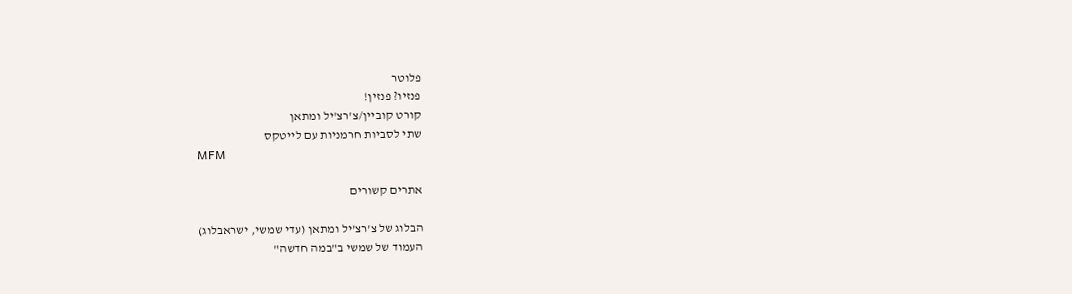פלוטר
פנזיו? פנזין!
קורט קוביין/צ'רצ'יל ומתאן
שתי לסביות חרמניות עם לייטקס
MFM

אתרים קשורים

הבלוג של צ'רצ'יל ומתאן (עדי שמשי, ישראבלוג)
העמוד של שמשי ב"במה חדשה"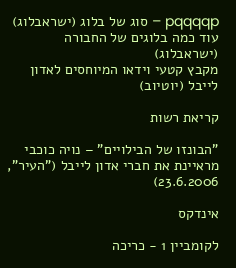pqqqqp – סוג של בלוג (ישראבלוג)
עוד כמה בלוגים של החבורה (ישראבלוג)
מקבץ קטעי וידאו המיוחסים לאדון לייבל (יוטיוב)

קריאת רשות

"הבונזו של הבילויים" – נויה כוכבי מראיינת את חברי אדון לייבל ("העיר", 23.6.2006)

אינדקס

לקומביין 1 - כריכה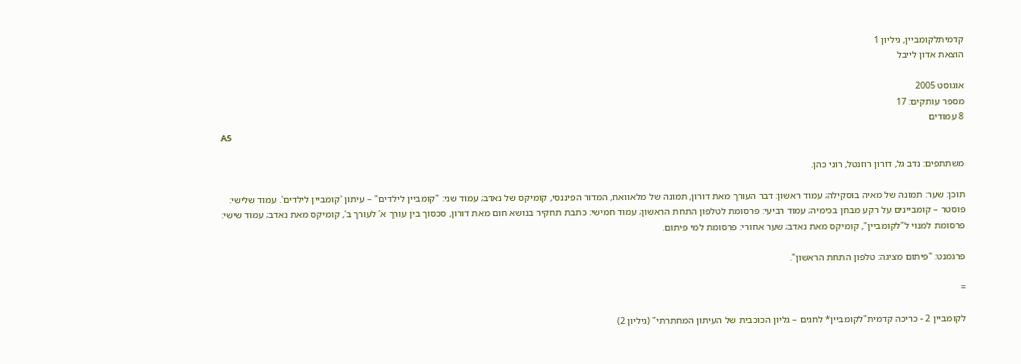קדמיתלקומביין, גיליון 1
הוצאת אדון לייבל

אוגוסט 2005
מספר עותקים: 17
8 עמודים
A5

משתתפים: נדב גל, דורון רוזנטל, רוני כהן.

תוכן: שער: תמונה של מאיה בוסקילה; עמוד ראשון: דבר העורך מאת דורון, תמונה של מלאוואח, המדור הפיננסי, קומיקס של נאדב; עמוד שני: "קומביין לילדים" – עיתון 'קומביין לילדים'. עמוד שלישי: פוסטר – קומביינים על רקע מבחן בכימיה; עמוד רביעי: פרסומת לטלפון התחת הראשון; עמוד חמישי: כתבת תחקיר בנושא חום מאת דורון, סכסוך בין עורך א' לעורך ב', קומיקס מאת נאדב; עמוד שישי: פרסומת למנוי ל"לקומביין", קומיקס מאת נאדב; שער אחורי: פרסומת למי פיתום.

פרגמנט: "פיתום מציגה: טלפון התחת הראשון".

=

לקומביין 2 - כריכה קדמית"לקומביין* לחגים – גליון הכוכבית של העיתון המחתרתי" (גיליון 2)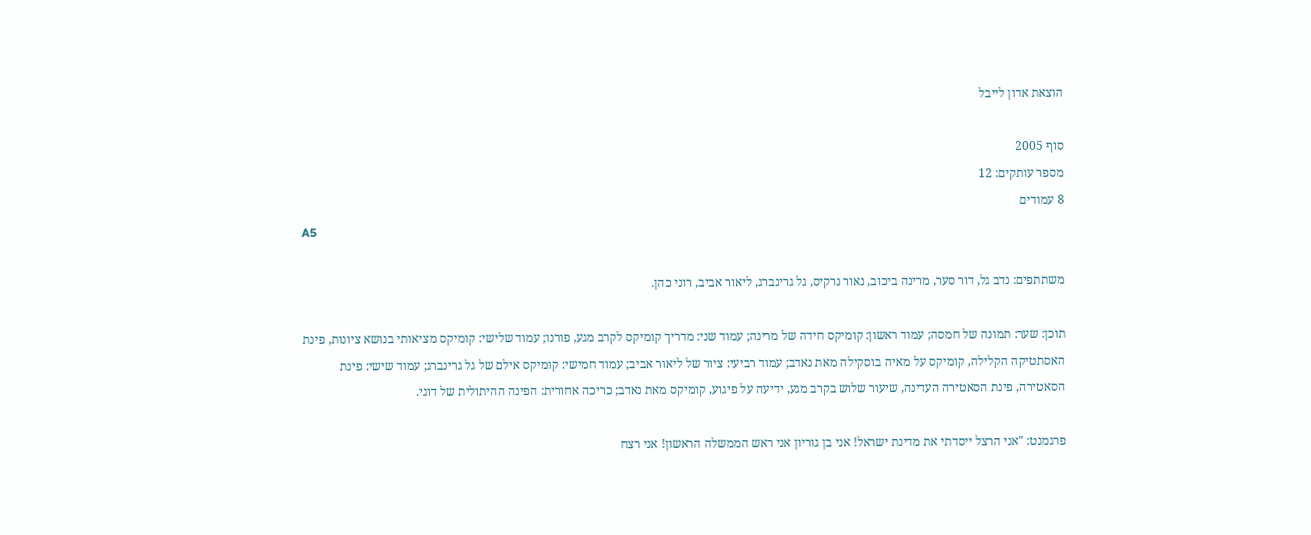הוצאת אדון לייבל

סוף 2005
מספר עותקים: 12
8 עמודים
A5

משתתפים: נדב גל, דור סער, מרינה ביכוב, נאור נרקיס, גל גרינברג, ליאור אביב, רוני כהן.

תוכן: שער: תמונה של חמסה; עמוד ראשון: קומיקס חידה של מרינה; עמוד שני: מדריך קומיקס לקרב מגע, פורנו; עמוד שלישי: קומיקס מציאותי בנושא ציונות, פינת האסתטיקה הקלילה, קומיקס על מאיה בוסקילה מאת נאדב; עמוד רביעי: ציור של ליאור אביב; עמוד חמישי: קומיקס אילם של גל גרינברג; עמוד שישי: פינת הסאטירה, פינת הסאטירה העדינה, שיעור שלוש בקרב מגע, ידיעה על פיגוע, קומיקס מאת נאדב; כריכה אחורית: הפינה ההיתולית של דוגי.

פרגמנט: "אני הרצל ייסדתי את מדינת ישראל! אני בן גוריון אני ראש הממשלה הראשון! אני רצח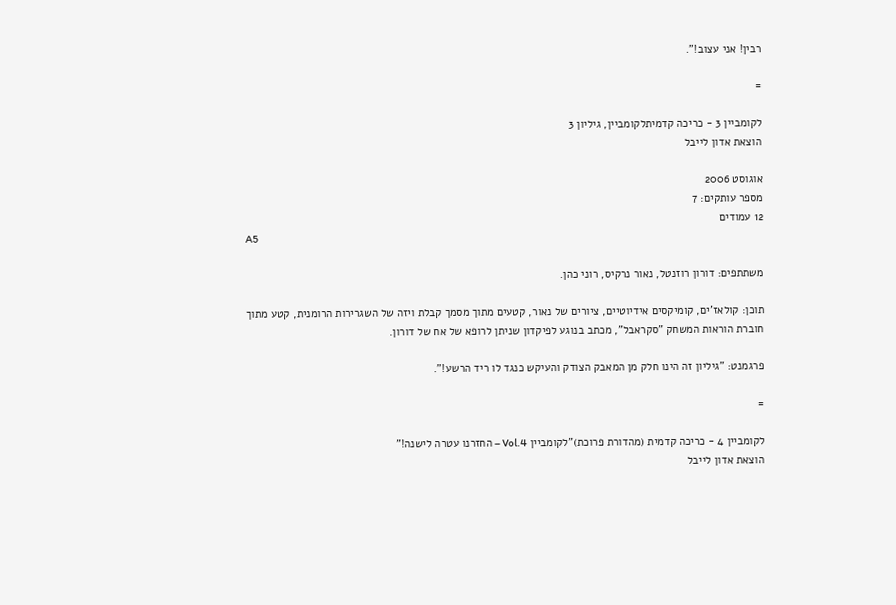רבין! אני עצוב!".

=

לקומביין 3 - כריכה קדמיתלקומביין, גיליון 3
הוצאת אדון לייבל

אוגוסט 2006
מספר עותקים: 7
12 עמודים
A5

משתתפים: דורון רוזנטל, נאור נרקיס, רוני כהן.

תוכן: קולאז'ים, קומיקסים אידיוטיים, ציורים של נאור, קטעים מתוך מסמך קבלת ויזה של השגרירות הרומנית, קטע מתוך חוברת הוראות המשחק "סקראבל", מכתב בנוגע לפיקדון שניתן לרופא של אח של דורון.

פרגמנט: "גיליון זה הינו חלק מן המאבק הצודק והעיקש כנגד לו ריד הרשע!".

=

לקומביין 4 - כריכה קדמית (מהדורת פרוכת)"לקומביין Vol.4 – החזרנו עטרה לישנה!"
הוצאת אדון לייבל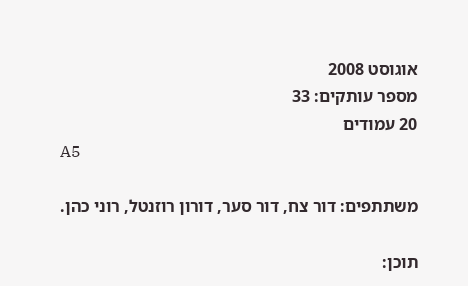אוגוסט 2008
מספר עותקים: 33
20 עמודים
A5

משתתפים: דור צח, דור סער, דורון רוזנטל, רוני כהן.

תוכן: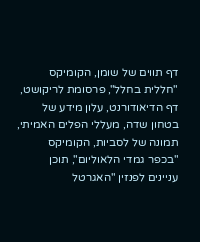דף תווים של שומן, הקומיקס "חללית בחלל", פרסומת לריקושט, דף הדיאודורנט, עלון מידע של בטחון שדה, מעללי הפלים האמיתי, תמונה של לסביות, הקומיקס "בכפר גמדי הלאוליום", תוכן עניינים לפנזין "האגרטל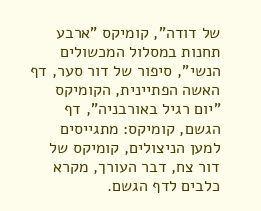של דודה", קומיקס "ארבע תחנות במסלול המכשולים הנשי", סיפור של דור סער, דף האשה הפתיינית, הקומיקס "יום רגיל באורבניה", דף הגשם, קומיקס: מתגייסים למען הניצולים, קומיקס של דור צח, דבר העורך, מקרא כלבים לדף הגשם.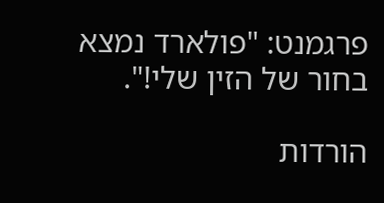פרגמנט: "פולארד נמצא בחור של הזין שלי!".

הורדות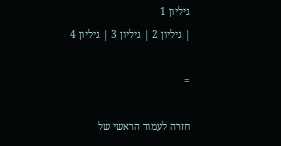גיליון 1
| גיליון 2 | גיליון 3 | גיליון 4

=

חזרה לעמוד הראשי של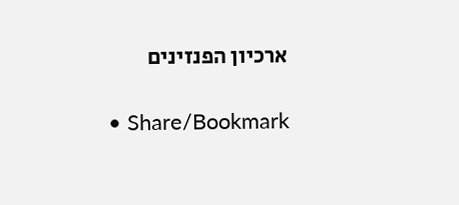ארכיון הפנזינים

  • Share/Bookmark